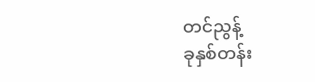တင်ညွန့်
ခုနှစ်တန်း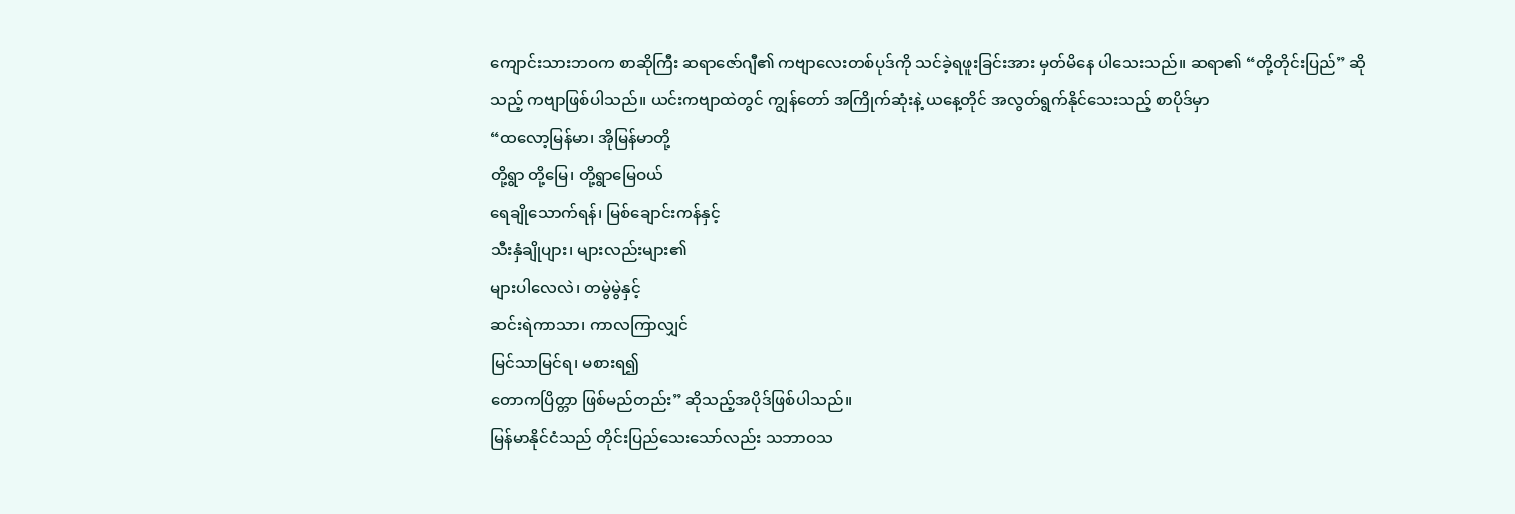ကျောင်းသားဘဝက စာဆိုကြီး ဆရာဇော်ဂျီ၏ ကဗျာလေးတစ်ပုဒ်ကို သင်ခဲ့ရဖူးခြင်းအား မှတ်မိနေ ပါသေးသည်။ ဆရာ၏ “တို့တိုင်းပြည်” ဆိုသည့် ကဗျာဖြစ်ပါသည်။ ယင်းကဗျာထဲတွင် ကျွန်တော် အကြိုက်ဆုံးနဲ့ ယနေ့တိုင် အလွတ်ရွက်နိုင်သေးသည့် စာပိုဒ်မှာ
“ထလော့မြန်မာ၊ အိုမြန်မာတို့
တို့ရွာ တို့မြေ၊ တို့ရွာမြေဝယ်
ရေချိုသောက်ရန်၊ မြစ်ချောင်းကန်နှင့်
သီးနှံချိုပျား၊ များလည်းများ၏
များပါလေလဲ၊ တမွဲမွဲနှင့်
ဆင်းရဲကာသာ၊ ကာလကြာလျှင်
မြင်သာမြင်ရ၊ မစားရ၍
တောကပြိတ္တာ ဖြစ်မည်တည်း” ဆိုသည့်အပိုဒ်ဖြစ်ပါသည်။
မြန်မာနိုင်ငံသည် တိုင်းပြည်သေးသော်လည်း သဘာဝသ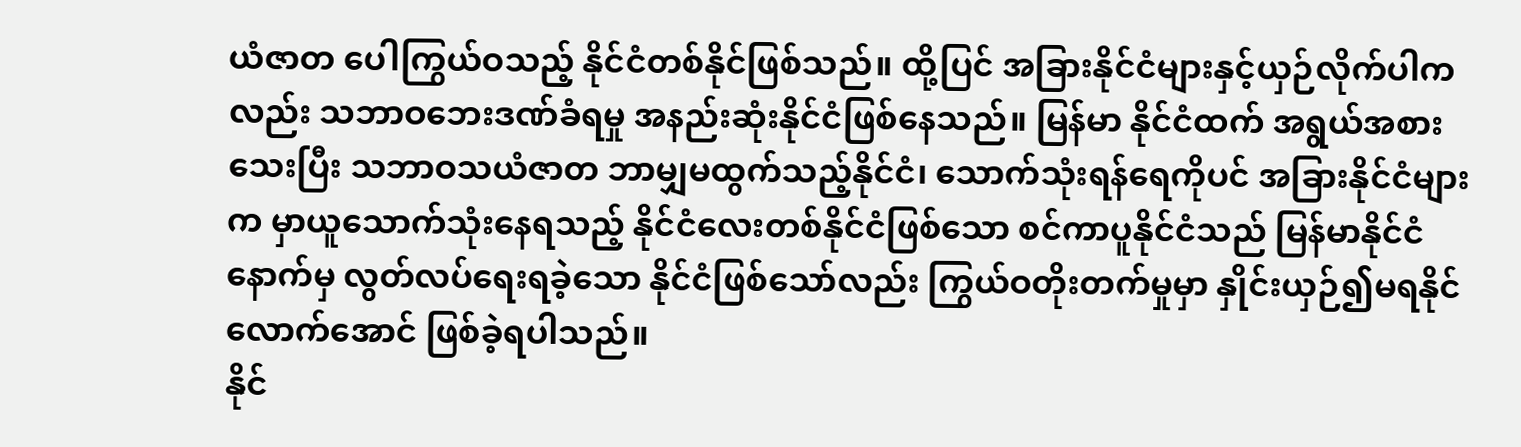ယံဇာတ ပေါကြွယ်ဝသည့် နိုင်ငံတစ်နိုင်ဖြစ်သည်။ ထို့ပြင် အခြားနိုင်ငံများနှင့်ယှဉ်လိုက်ပါကလည်း သဘာဝဘေးဒဏ်ခံရမှု အနည်းဆုံးနိုင်ငံဖြစ်နေသည်။ မြန်မာ နိုင်ငံထက် အရွယ်အစား သေးပြီး သဘာဝသယံဇာတ ဘာမျှမထွက်သည့်နိုင်ငံ၊ သောက်သုံးရန်ရေကိုပင် အခြားနိုင်ငံများက မှာယူသောက်သုံးနေရသည့် နိုင်ငံလေးတစ်နိုင်ငံဖြစ်သော စင်ကာပူနိုင်ငံသည် မြန်မာနိုင်ငံ နောက်မှ လွတ်လပ်ရေးရခဲ့သော နိုင်ငံဖြစ်သော်လည်း ကြွယ်ဝတိုးတက်မှုမှာ နှိုင်းယှဉ်၍မရနိုင်လောက်အောင် ဖြစ်ခဲ့ရပါသည်။
နိုင်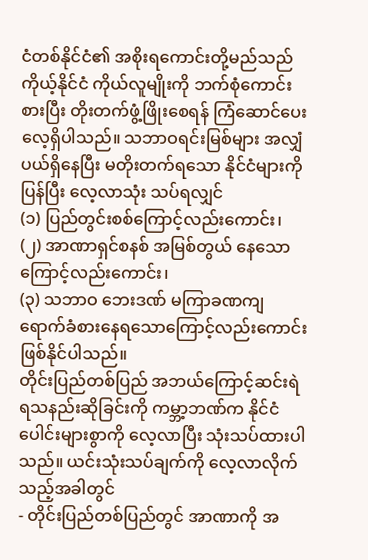ငံတစ်နိုင်ငံ၏ အစိုးရကောင်းတို့မည်သည် ကိုယ့်နိုင်ငံ ကိုယ်လူမျိုးကို ဘက်စုံကောင်းစားပြီး တိုးတက်ဖွံ့ဖြိုးစေရန် ကြံဆောင်ပေးလေ့ရှိပါသည်။ သဘာဝရင်းမြစ်များ အလျှံပယ်ရှိနေပြီး မတိုးတက်ရသော နိုင်ငံများကို ပြန်ပြီး လေ့လာသုံး သပ်ရလျှင်
(၁) ပြည်တွင်းစစ်ကြောင့်လည်းကောင်း၊
(၂) အာဏာရှင်စနစ် အမြစ်တွယ် နေသောကြောင့်လည်းကောင်း၊
(၃) သဘာဝ ဘေးဒဏ် မကြာခဏကျရောက်ခံစားနေရသောကြောင့်လည်းကောင်း ဖြစ်နိုင်ပါသည်။
တိုင်းပြည်တစ်ပြည် အဘယ်ကြောင့်ဆင်းရဲရသနည်းဆိုခြင်းကို ကမ္ဘာ့ဘဏ်က နိုင်ငံပေါင်းများစွာကို လေ့လာပြီး သုံးသပ်ထားပါသည်။ ယင်းသုံးသပ်ချက်ကို လေ့လာလိုက်သည့်အခါတွင်
- တိုင်းပြည်တစ်ပြည်တွင် အာဏာကို အ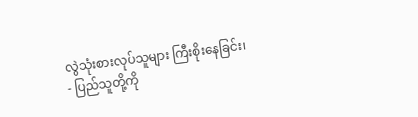လွဲသုံးစားလုပ်သူများ ကြီးစိုးနေခြင်း၊
- ပြည်သူတို့ကို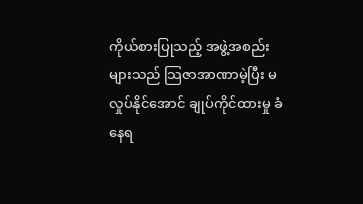ကိုယ်စားပြုသည့် အဖွဲ့အစည်းများသည် သြဇာအာဏာမဲ့ပြီး မလှုပ်နိုင်အောင် ချုပ်ကိုင်ထားမှု ခံနေရ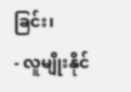ခြင်း၊
- လူမျိုးနိုင်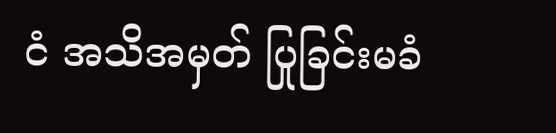ငံ အသိအမှတ် ပြုခြင်းမခံ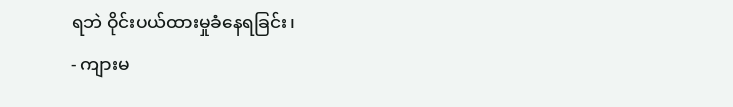ရဘဲ ဝိုင်းပယ်ထားမှုခံနေရခြင်း၊
- ကျားမ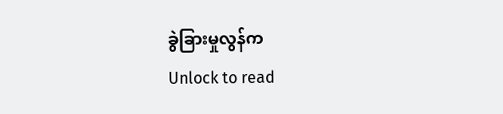ခွဲခြားမှုလွန်က
Unlock to read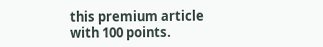this premium article with 100 points.